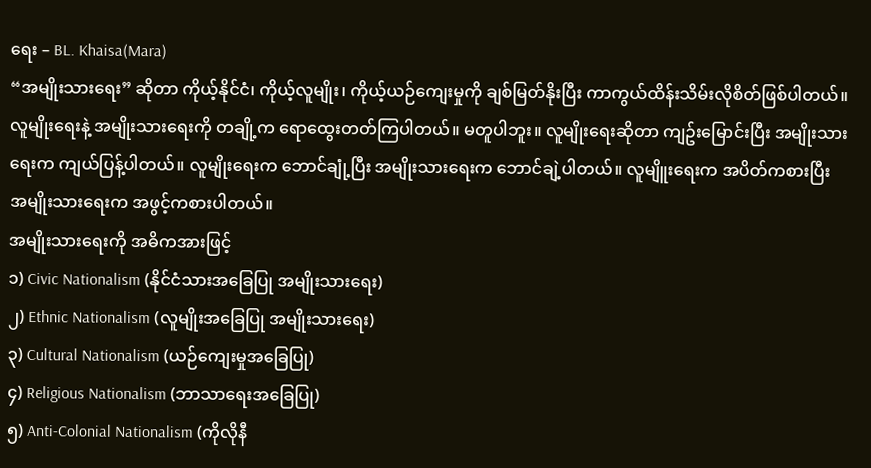ရေး – BL. Khaisa(Mara)
“အမျိုးသားရေး” ဆိုတာ ကိုယ့်နိုင်ငံ၊ ကိုယ့်လူမျိုး၊ ကိုယ့်ယဉ်ကျေးမှုကို ချစ်မြတ်နိုးပြီး ကာကွယ်ထိန်းသိမ်းလိုစိတ်ဖြစ်ပါတယ်။ လူမျိုးရေးနဲ့ အမျိုးသားရေးကို တချို့က ရောထွေးတတ်ကြပါတယ်။ မတူပါဘူး။ လူမျိုးရေးဆိုတာ ကျဥ်းမြောင်းပြီး အမျိုးသားရေးက ကျယ်ပြန့်ပါတယ်။ လူမျိုးရေးက ဘောင်ချုံ့ပြီး အမျိုးသားရေးက ဘောင်ချဲ့ပါတယ်။ လူမျိူးရေးက အပိတ်ကစားပြီး အမျိုးသားရေးက အဖွင့်ကစားပါတယ်။
အမျိုးသားရေးကို အဓိကအားဖြင့်
၁) Civic Nationalism (နိုင်ငံသားအခြေပြု အမျိုးသားရေး)
၂) Ethnic Nationalism (လူမျိုးအခြေပြု အမျိုးသားရေး)
၃) Cultural Nationalism (ယဉ်ကျေးမှုအခြေပြု)
၄) Religious Nationalism (ဘာသာရေးအခြေပြု)
၅) Anti-Colonial Nationalism (ကိုလိုနီ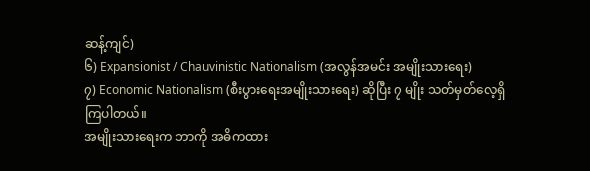ဆန့်ကျင်)
၆) Expansionist / Chauvinistic Nationalism (အလွန်အမင်း အမျိုးသားရေး)
၇) Economic Nationalism (စီးပွားရေးအမျိုးသားရေး) ဆိုပြီး ၇ မျိုး သတ်မှတ်လေ့ရှိကြပါတယ်။
အမျိုးသားရေးက ဘာကို အဓိကထား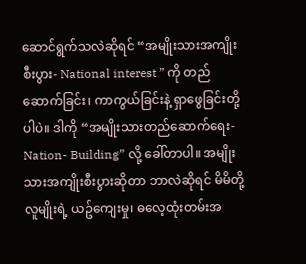ဆောင်ရွက်သလဲဆိုရင် “အမျိုးသားအကျိုးစီးပွား- National interest ” ကို တည်ဆောက်ခြင်း၊ ကာကွယ်ခြင်းနဲ့ ရှာဖွေခြင်းတို့ပါပဲ။ ဒါကို “အမျိုးသားတည်ဆောက်ရေး- Nation- Building” လို့ ခေါ်တာပါ။ အမျိုးသားအကျိုးစီးပွားဆိုတာ ဘာလဲဆိုရင် မိမိတို့လူမျိုးရဲ့ ယဥ်ကျေးမှု၊ ဓလေ့ထုံးတမ်းအ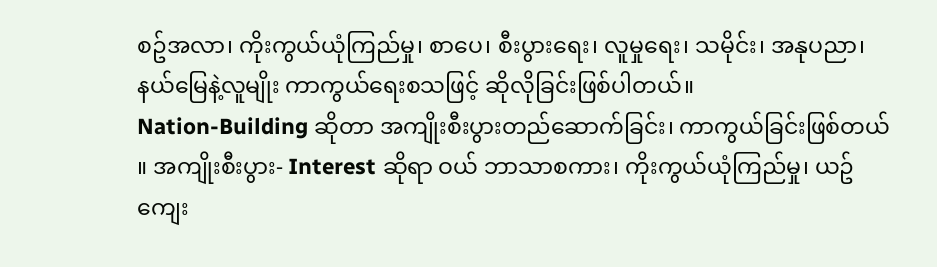စဥ်အလာ၊ ကိုးကွယ်ယုံကြည်မှု၊ စာပေ၊ စီးပွားရေး၊ လူမှုရေး၊ သမိုင်း၊ အနုပညာ၊ နယ်မြေနဲ့လူမျိုး ကာကွယ်ရေးစသဖြင့် ဆိုလိုခြင်းဖြစ်ပါတယ်။
Nation-Building ဆိုတာ အကျိုးစီးပွားတည်ဆောက်ခြင်း၊ ကာကွယ်ခြင်းဖြစ်တယ် ။ အကျိုးစီးပွား- Interest ဆိုရာ ဝယ် ဘာသာစကား၊ ကိုးကွယ်ယုံကြည်မှု၊ ယဥ်ကျေး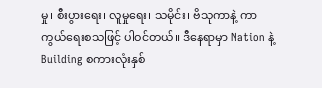မှု၊ စီးပွားရေး၊ လူမှုရေး၊ သမိုင်း၊ ဗိသုကာနဲ့ ကာကွယ်ရေးစသဖြင့် ပါဝင်တယ်။ ဒီနေရာမှာ Nation နဲ့ Building စကားလုံးနှစ်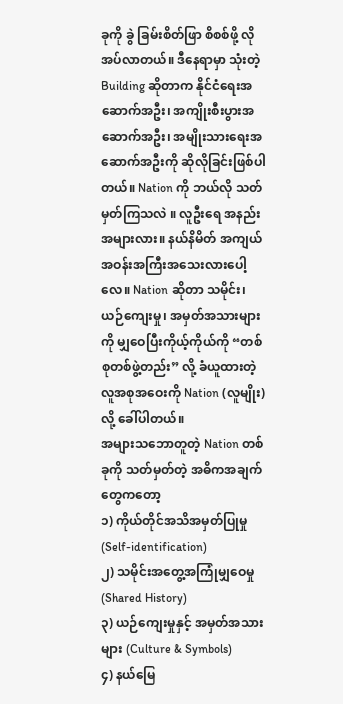ခုကို ခွဲ ခြမ်းစိတ်ဖြာ စိစစ်ဖို့ လိုအပ်လာတယ်။ ဒီနေရာမှာ သုံးတဲ့ Building ဆိုတာက နိုင်ငံရေးအဆောက်အဦး၊ အကျိုးစီးပွားအဆောက်အဦး၊ အမျိုးသားရေးအဆောက်အဦးကို ဆိုလိုခြင်းဖြစ်ပါတယ်။ Nation ကို ဘယ်လို သတ်မှတ်ကြသလဲ ။ လူဦးရေ အနည်းအများလား။ နယ်နိမိတ် အကျယ် အဝန်းအကြီးအသေးလားပေါ့လေ။ Nation ဆိုတာ သမိုင်း၊ ယဉ်ကျေးမှု၊ အမှတ်အသားများကို မျှဝေပြီးကိုယ့်ကိုယ်ကို “တစ်စုတစ်ဖွဲ့တည်း” လို့ ခံယူထားတဲ့ လူအစုအဝေးကို Nation (လူမျိုး) လို့ ခေါ်ပါတယ်။
အများသဘောတူတဲ့ Nation တစ်ခုကို သတ်မှတ်တဲ့ အဓိကအချက်တွေကတော့
၁) ကိုယ်တိုင်အသိအမှတ်ပြုမှု (Self-identification)
၂) သမိုင်းအတွေ့အကြုံမျှဝေမှု (Shared History)
၃) ယဉ်ကျေးမှုနှင့် အမှတ်အသားများ (Culture & Symbols)
၄) နယ်မြေ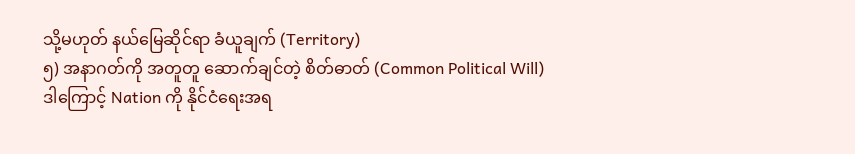သို့မဟုတ် နယ်မြေဆိုင်ရာ ခံယူချက် (Territory)
၅) အနာဂတ်ကို အတူတူ ဆောက်ချင်တဲ့ စိတ်ဓာတ် (Common Political Will)
ဒါကြောင့် Nation ကို နိုင်ငံရေးအရ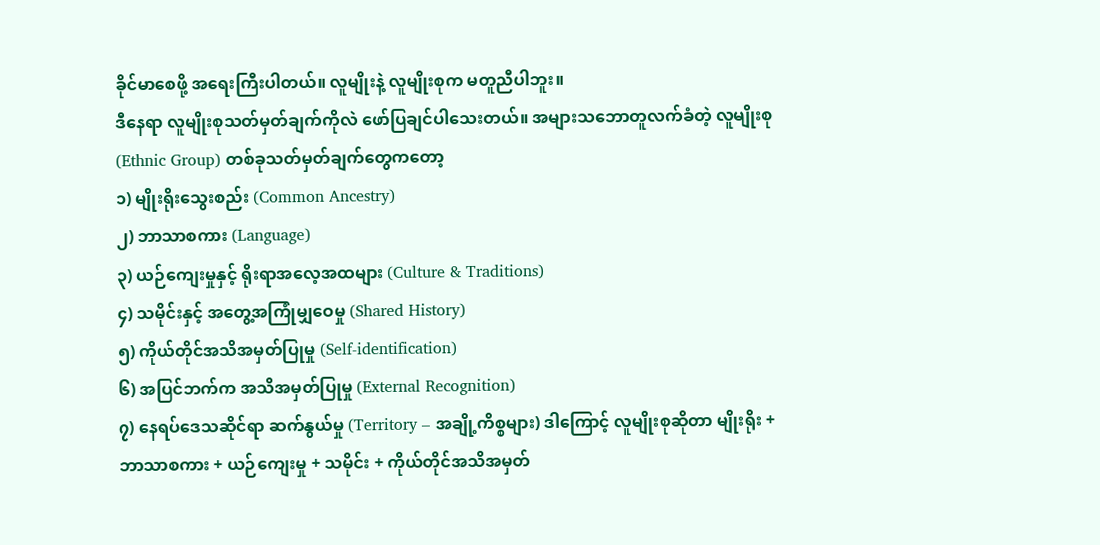ခိုင်မာစေဖို့ အရေးကြီးပါတယ်။ လူမျိုးနဲ့ လူမျိုးစုက မတူညီပါဘူး။
ဒီနေရာ လူမျိုးစုသတ်မှတ်ချက်ကိုလဲ ဖော်ပြချင်ပါသေးတယ်။ အများသဘောတူလက်ခံတဲ့ လူမျိုးစု (Ethnic Group) တစ်ခုသတ်မှတ်ချက်တွေကတော့
၁) မျိုးရိုးသွေးစည်း (Common Ancestry)
၂) ဘာသာစကား (Language)
၃) ယဉ်ကျေးမှုနှင့် ရိုးရာအလေ့အထများ (Culture & Traditions)
၄) သမိုင်းနှင့် အတွေ့အကြုံမျှဝေမှု (Shared History)
၅) ကိုယ်တိုင်အသိအမှတ်ပြုမှု (Self-identification)
၆) အပြင်ဘက်က အသိအမှတ်ပြုမှု (External Recognition)
၇) နေရပ်ဒေသဆိုင်ရာ ဆက်နွယ်မှု (Territory – အချို့ကိစ္စများ) ဒါကြောင့် လူမျိုးစုဆိုတာ မျိုးရိုး + ဘာသာစကား + ယဉ်ကျေးမှု + သမိုင်း + ကိုယ်တိုင်အသိအမှတ်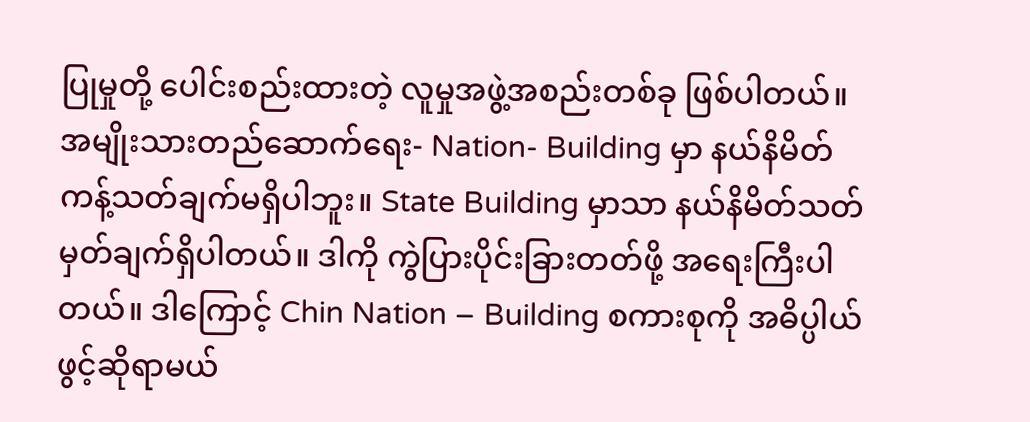ပြုမှုတို့ ပေါင်းစည်းထားတဲ့ လူမှုအဖွဲ့အစည်းတစ်ခု ဖြစ်ပါတယ်။
အမျိုးသားတည်ဆောက်ရေး- Nation- Building မှာ နယ်နိမိတ်ကန့်သတ်ချက်မရှိပါဘူး။ State Building မှာသာ နယ်နိမိတ်သတ်မှတ်ချက်ရှိပါတယ်။ ဒါကို ကွဲပြားပိုင်းခြားတတ်ဖို့ အရေးကြီးပါတယ်။ ဒါကြောင့် Chin Nation – Building စကားစုကို အဓိပ္ပါယ်ဖွင့်ဆိုရာမယ်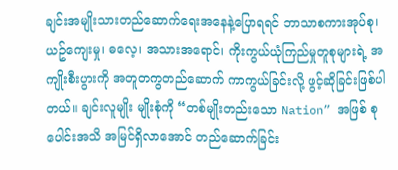ချင်းအမျိုးသားတည်ဆောက်ရေးအနေနဲ့ပြောရရင် ဘာသာစကားအုပ်စု၊ ယဥ်ကျေးမှု၊ ဓလေ့၊ အသားအရောင်၊ ကိုးကွယ်ယုံကြည်မှုတူစုများရဲ့ အကျိုးစီးပွားကို အတူတကွတည်ဆောက် ကာကွယ်ခြင်းလို့ ဖွင့်ဆိုခြင်းဖြစ်ပါတယ်။ ချင်းလူမျိုး မျိုးစုံကို “တစ်မျိုးတည်းသော Nation” အဖြစ် စုပေါင်းအသိ အမြင်ရှိလာအောင် တည်ဆောက်ခြင်း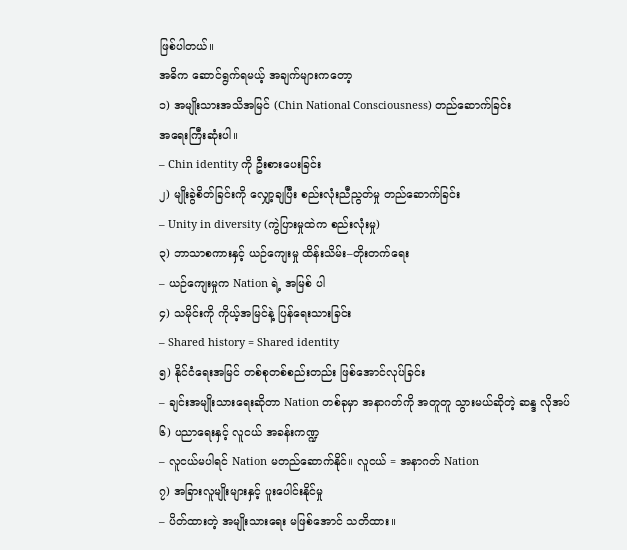ဖြစ်ပါတယ်။
အဓိက ဆောင်ရွက်ရမယ့် အချက်များကတော့
၁) အမျိုးသားအသိအမြင် (Chin National Consciousness) တည်ဆောက်ခြင်း
အရေးကြီးဆုံးပါ။
– Chin identity ကို ဦးစားပေးခြင်း
၂) မျိုးခွဲစိတ်ခြင်းကို လျှော့ချပြီး စည်းလုံးညီညွတ်မှု တည်ဆောက်ခြင်း
– Unity in diversity (ကွဲပြားမှုထဲက စည်းလုံးမှု)
၃) ဘာသာစကားနှင့် ယဉ်ကျေးမှု ထိန်းသိမ်း–တိုးတက်ရေး
– ယဉ်ကျေးမှုက Nation ရဲ့ အမြစ် ပါ
၄) သမိုင်းကို ကိုယ့်အမြင်နဲ့ ပြန်ရေးသားခြင်း
– Shared history = Shared identity
၅) နိုင်ငံရေးအမြင် တစ်စုတစ်စည်းတည်း ဖြစ်အောင်လုပ်ခြင်း
– ချင်းအမျိုးသားရေးဆိုတာ Nation တစ်ခုမှာ အနာဂတ်ကို အတူတူ သွားမယ်ဆိုတဲ့ ဆန္ဒ လိုအပ်
၆) ပညာရေးနှင့် လူငယ် အခန်းကဏ္ဍ
– လူငယ်မပါရင် Nation မတည်ဆောက်နိုင်။ လူငယ် = အနာဂတ် Nation
၇) အခြားလူမျိုးများနှင့် ပူးပေါင်းနိုင်မှု
– ပိတ်ထားတဲ့ အမျိုးသားရေး မဖြစ်အောင် သတိထား။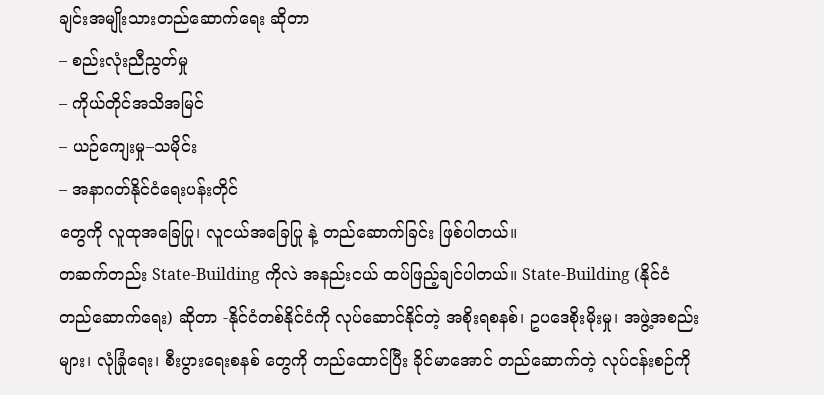ချင်းအမျိုးသားတည်ဆောက်ရေး ဆိုတာ
– စည်းလုံးညီညွတ်မှု
– ကိုယ်တိုင်အသိအမြင်
– ယဉ်ကျေးမှု–သမိုင်း
– အနာဂတ်နိုင်ငံရေးပန်းတိုင်
တွေကို လူထုအခြေပြု၊ လူငယ်အခြေပြု နဲ့ တည်ဆောက်ခြင်း ဖြစ်ပါတယ်။
တဆက်တည်း State-Building ကိုလဲ အနည်းငယ် ထပ်ဖြည့်ချင်ပါတယ်။ State-Building (နိုင်ငံတည်ဆောက်ရေး) ဆိုတာ -နိုင်ငံတစ်နိုင်ငံကို လုပ်ဆောင်နိုင်တဲ့ အစိုးရစနစ်၊ ဥပဒေစိုးမိုးမှု၊ အဖွဲ့အစည်းများ၊ လုံခြုံရေး၊ စီးပွားရေးစနစ် တွေကို တည်ထောင်ပြီး ခိုင်မာအောင် တည်ဆောက်တဲ့ လုပ်ငန်းစဉ်ကို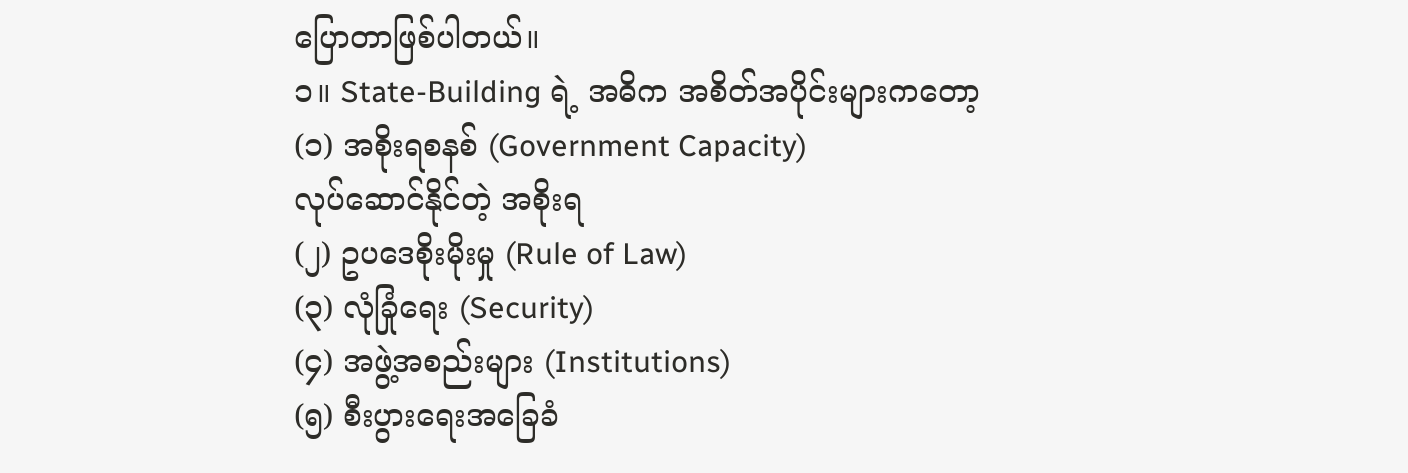ပြောတာဖြစ်ပါတယ်။
၁။ State-Building ရဲ့ အဓိက အစိတ်အပိုင်းများကတော့
(၁) အစိုးရစနစ် (Government Capacity)
လုပ်ဆောင်နိုင်တဲ့ အစိုးရ
(၂) ဥပဒေစိုးမိုးမှု (Rule of Law)
(၃) လုံခြုံရေး (Security)
(၄) အဖွဲ့အစည်းများ (Institutions)
(၅) စီးပွားရေးအခြေခံ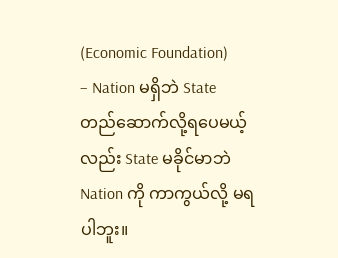(Economic Foundation)
– Nation မရှိဘဲ State တည်ဆောက်လို့ရပေမယ့်လည်း State မခိုင်မာဘဲ Nation ကို ကာကွယ်လို့ မရပါဘူး။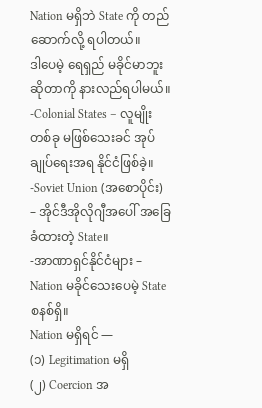Nation မရှိဘဲ State ကို တည်ဆောက်လို့ ရပါတယ်။
ဒါပေမဲ့ ရေရှည် မခိုင်မာဘူး ဆိုတာကို နားလည်ရပါမယ်။
-Colonial States – လူမျိုးတစ်ခု မဖြစ်သေးခင် အုပ်ချုပ်ရေးအရ နိုင်ငံဖြစ်ခဲ့။
-Soviet Union (အစောပိုင်း) – အိုင်ဒီအိုလိုဂျီအပေါ် အခြေခံထားတဲ့ State။
-အာဏာရှင်နိုင်ငံများ – Nation မခိုင်သေးပေမဲ့ State စနစ်ရှိ။
Nation မရှိရင် —
(၁) Legitimation မရှိ
(၂) Coercion အ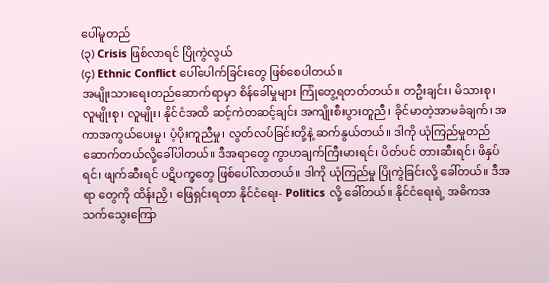ပေါ်မူတည်
(၃) Crisis ဖြစ်လာရင် ပြိုကွဲလွယ်
(၄) Ethnic Conflict ပေါ်ပေါက်ခြင်းတွေ ဖြစ်စေပါတယ်။
အမျိုးသားရေးတည်ဆောက်ရာမှာ စိန်ခေါ်မှုများ ကြုံတွေ့ရတတ်တယ်။ တဦးချင်း၊ မိသားစု၊ လူမျိုးစု၊ လူမျိုး၊ နိုင်ငံအထိ ဆင့်ကဲတဆင့်ချင်း အကျိုးစီးပွားတူညီ၊ ခိုင်မာတဲ့အာမခံချက်၊ အကာအကွယ်ပေးမှု၊ ပံ့ပိုးကူညီမှု၊ လွတ်လပ်ခြင်းတို့နဲ့ ဆက်နွယ်တယ်။ ဒါကို ယုံကြည်မှုတည်ဆောက်တယ်လို့ခေါ်ပါတယ်။ ဒီအရာတွေ ကွာဟချက်ကြီးမားရင်၊ ပိတ်ပင် တားဆီးရင်၊ ဖိနှပ်ရင်၊ ဖျက်ဆီးရင် ပဋိပက္ခတွေ ဖြစ်ပေါ်လာတယ်။ ဒါကို ယုံကြည်မှု ပြိုကွဲခြင်းလို့ ခေါ်တယ်။ ဒီအရာ တွေကို ထိန်းညှိ၊ ဖြေရှင်းရတာ နိုင်ငံရေး- Politics လို့ ခေါ်တယ်။ နိုင်ငံရေးရဲ့ အဓိကအသက်သွေးကြော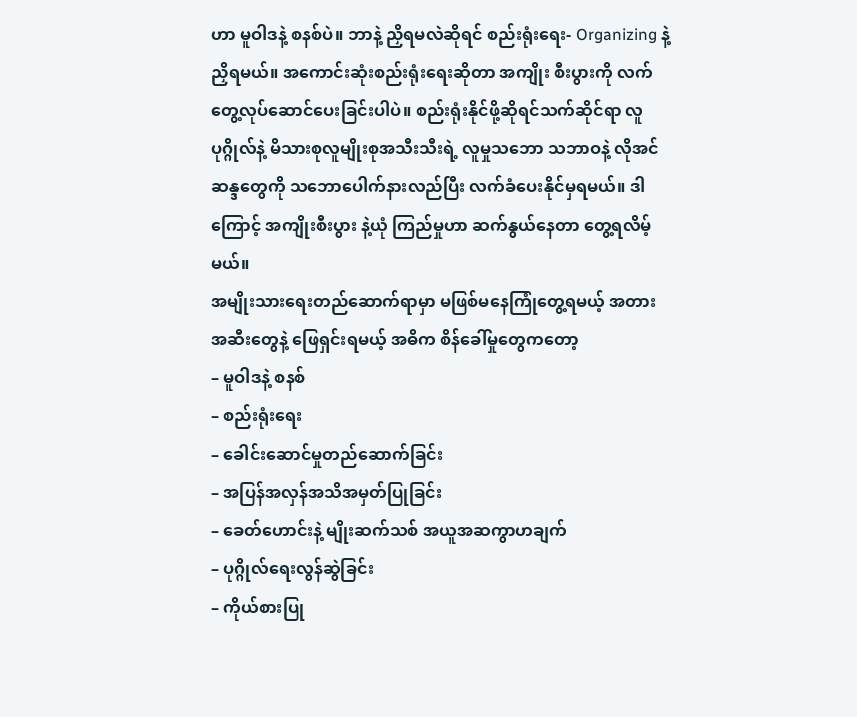ဟာ မူဝါဒနဲ့ စနစ်ပဲ။ ဘာနဲ့ ညှိရမလဲဆိုရင် စည်းရုံးရေး- Organizing နဲ့ ညှိရမယ်။ အကောင်းဆုံးစည်းရုံးရေးဆိုတာ အကျိုး စီးပွားကို လက်တွေ့လုပ်ဆောင်ပေးခြင်းပါပဲ။ စည်းရုံးနိုင်ဖို့ဆိုရင်သက်ဆိုင်ရာ လူပုဂ္ဂိုလ်နဲ့ မိသားစုလူမျိုးစုအသီးသီးရဲ့ လူမှုသဘော သဘာဝနဲ့ လိုအင်ဆန္ဒတွေကို သဘောပေါက်နားလည်ပြီး လက်ခံပေးနိုင်မှရမယ်။ ဒါကြောင့် အကျိုးစီးပွား နဲ့ယုံ ကြည်မှုဟာ ဆက်နွယ်နေတာ တွေ့ရလိမ့်မယ်။
အမျိုးသားရေးတည်ဆောက်ရာမှာ မဖြစ်မနေကြုံတွေ့ရမယ့် အတားအဆီးတွေနဲ့ ဖြေရှင်းရမယ့် အဓိက စိန်ခေါ်မှုတွေကတော့
– မူဝါဒနဲ့ စနစ်
– စည်းရုံးရေး
– ခေါင်းဆောင်မှုတည်ဆောက်ခြင်း
– အပြန်အလှန်အသိအမှတ်ပြုခြင်း
– ခေတ်ဟောင်းနဲ့ မျိုးဆက်သစ် အယူအဆကွာဟချက်
– ပုဂ္ဂိုလ်ရေးလွန်ဆွဲခြင်း
– ကိုယ်စားပြု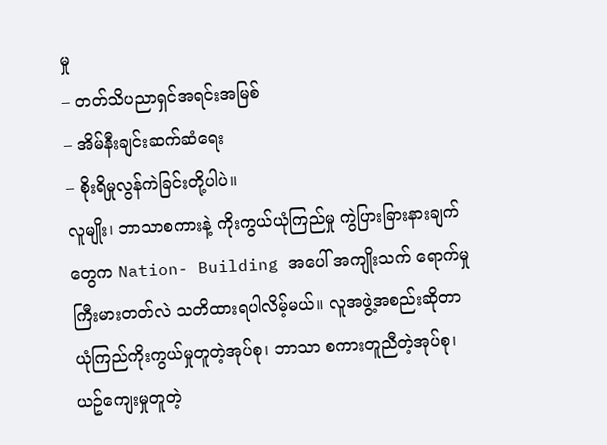မှု
– တတ်သိပညာရှင်အရင်းအမြစ်
– အိမ်နီးချင်းဆက်ဆံရေး
– စိုးရိမှုလွန်ကဲခြင်းတို့ပါပဲ။
လူမျိုး၊ ဘာသာစကားနဲ့ ကိုးကွယ်ယုံကြည်မှု ကွဲပြားခြားနားချက်တွေက Nation- Building အပေါ် အကျိုးသက် ရောက်မှုကြီးမားတတ်လဲ သတိထားရပါလိမ့်မယ်။ လူအဖွဲ့အစည်းဆိုတာ ယုံကြည်ကိုးကွယ်မှုတူတဲ့အုပ်စု၊ ဘာသာ စကားတူညီတဲ့အုပ်စု၊ ယဥ်ကျေးမှုတူတဲ့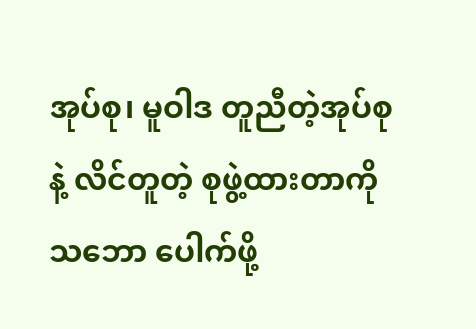အုပ်စု၊ မူဝါဒ တူညီတဲ့အုပ်စုနဲ့ လိင်တူတဲ့ စုဖွဲ့ထားတာကို သဘော ပေါက်ဖို့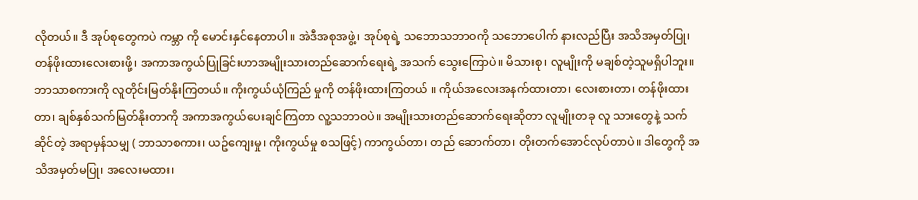လိုတယ်။ ဒီ အုပ်စုတွေကပဲ ကမ္ဘာ ကို မောင်းနှင်နေတာပါ။ အဲဒီအစုအဖွဲ့၊ အုပ်စုရဲ့ သဘောသဘာဝကို သဘောပေါက် နားလည်ပြီး အသိအမှတ်ပြု၊ တန်ဖိုးထားလေးစားဖို့၊ အကာအကွယ်ပြုခြင်းဟာအမျိုးသားတည်ဆောက်ရေးရဲ့ အသက် သွေးကြောပဲ။ မိသားစု၊ လူမျိုးကို မချစ်တဲ့သူမရှိပါဘူး။ ဘာသာစကားကို လူတိုင်းမြတ်နိုးကြတယ်။ ကိုးကွယ်ယုံကြည် မှုကို တန်ဖိုးထားကြတယ် ။ ကိုယ်အလေးအနက်ထားတာ၊ လေးစားတာ၊ တန်ဖိုးထားတာ၊ ချစ်နှစ်သက်မြတ်နိုးတာကို အကာအကွယ်ပေးချင်ကြတာ လူ့သဘာဝပဲ။ အမျိုးသားတည်ဆောက်ရေးဆိုတာ လူမျိုးတခု လူ သားတွေနဲ့ သက်ဆိုင်တဲ့ အရာမှန်သမျှ ( ဘာသာစကား၊ ယဥ်ကျေးမှု၊ ကိုးကွယ်မှု စသဖြင့်) ကာကွယ်တာ၊ တည် ဆောက်တာ၊ တိုးတက်အောင်လုပ်တာပဲ။ ဒါတွေကို အသိအမှတ်မပြု၊ အလေးမထား၊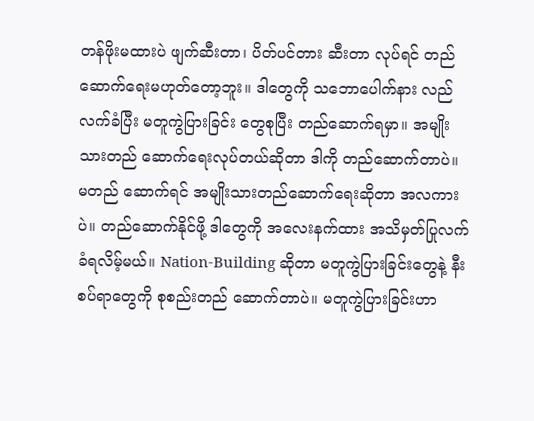တန်ဖိုးမထားပဲ ဖျက်ဆီးတာ၊ ပိတ်ပင်တား ဆီးတာ လုပ်ရင် တည်ဆောက်ရေးမဟုတ်တော့ဘူး။ ဒါတွေကို သဘောပေါက်နား လည်လက်ခံပြီး မတူကွဲပြားခြင်း တွေစုပြီး တည်ဆောက်ရမှာ။ အမျိုးသားတည် ဆောက်ရေးလုပ်တယ်ဆိုတာ ဒါကို တည်ဆောက်တာပဲ။ မတည် ဆောက်ရင် အမျိုးသားတည်ဆောက်ရေးဆိုတာ အလကားပဲ။ တည်ဆောက်နိုင်ဖို့ ဒါတွေကို အလေးနက်ထား အသိမှတ်ပြုလက်ခံရလိမ့်မယ်။ Nation-Building ဆိုတာ မတူကွဲပြားခြင်းတွေနဲ့ နီးစပ်ရာတွေကို စုစည်းတည် ဆောက်တာပဲ။ မတူကွဲပြားခြင်းဟာ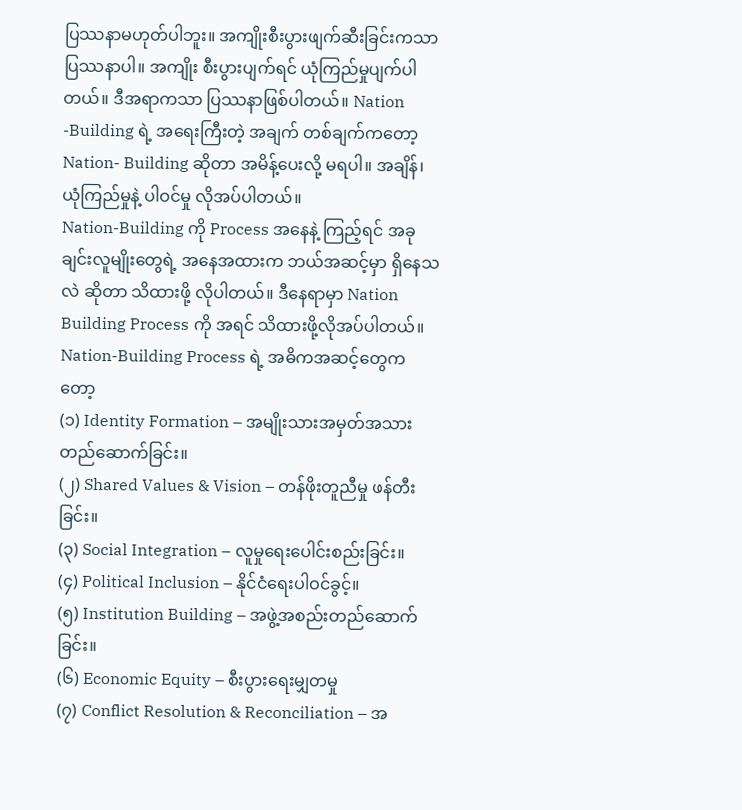ပြဿနာမဟုတ်ပါဘူး။ အကျိုးစီးပွားဖျက်ဆီးခြင်းကသာ ပြဿနာပါ။ အကျိုး စီးပွားပျက်ရင် ယုံကြည်မှုပျက်ပါတယ်။ ဒီအရာကသာ ပြဿနာဖြစ်ပါတယ်။ Nation -Building ရဲ့ အရေးကြီးတဲ့ အချက် တစ်ချက်ကတော့ Nation- Building ဆိုတာ အမိန့်ပေးလို့ မရပါ။ အချိန်၊ ယုံကြည်မှုနဲ့ ပါဝင်မှု လိုအပ်ပါတယ်။
Nation-Building ကို Process အနေနဲ့ ကြည့်ရင် အခုချင်းလူမျိုးတွေရဲ့ အနေအထားက ဘယ်အဆင့်မှာ ရှိနေသလဲ ဆိုတာ သိထားဖို့ လိုပါတယ်။ ဒီနေရာမှာ Nation Building Process ကို အရင် သိထားဖို့လိုအပ်ပါတယ်။
Nation-Building Process ရဲ့ အဓိကအဆင့်တွေကတော့
(၁) Identity Formation – အမျိုးသားအမှတ်အသား တည်ဆောက်ခြင်း။
(၂) Shared Values & Vision – တန်ဖိုးတူညီမှု ဖန်တီးခြင်း။
(၃) Social Integration – လူမှုရေးပေါင်းစည်းခြင်း။
(၄) Political Inclusion – နိုင်ငံရေးပါဝင်ခွင့်။
(၅) Institution Building – အဖွဲ့အစည်းတည်ဆောက်ခြင်း။
(၆) Economic Equity – စီးပွားရေးမျှတမှု
(၇) Conflict Resolution & Reconciliation – အ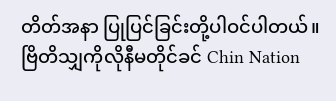တိတ်အနာ ပြုပြင်ခြင်းတို့ပါဝင်ပါတယ်။
ဗြိတိသျှကိုလိုနီမတိုင်ခင် Chin Nation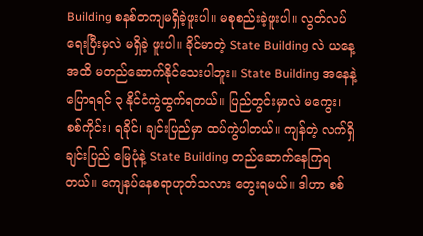Building စနစ်တကျမရှိခဲ့ဖူးပါ။ မစုစည်းခဲ့ဖူးပါ။ လွတ်လပ်ရေးပြီးမှလဲ မရှိခဲ့ ဖူးပါ။ ခိုင်မာတဲ့ State Building လဲ ယနေ့အထိ မတည်ဆောက်နိုင်သေးပါဘူး။ State Building အနေနဲ့ ပြောရရင် ၃ နိုင်ငံကွဲထွက်ရတယ်။ ပြည်တွင်းမှာလဲ မကွေး၊ စစ်ကိုင်း၊ ရခိုင်၊ ချင်းပြည်မှာ ထပ်ကွဲပါတယ်။ ကျန်တဲ့ လက်ရှိ ချင်းပြည် မြေပုံနဲ့ State Building တည်ဆောက်နေကြရတယ်။ ကျေနပ်နေစရာဟုတ်သလား တွေးရမယ်။ ဒါဟာ စစ်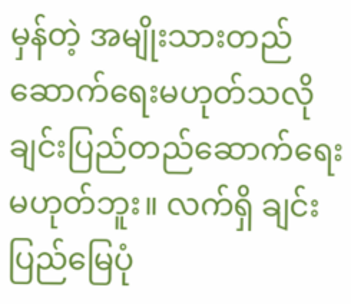မှန်တဲ့ အမျိုးသားတည်ဆောက်ရေးမဟုတ်သလို ချင်းပြည်တည်ဆောက်ရေးမဟုတ်ဘူး။ လက်ရှိ ချင်းပြည်မြေပုံ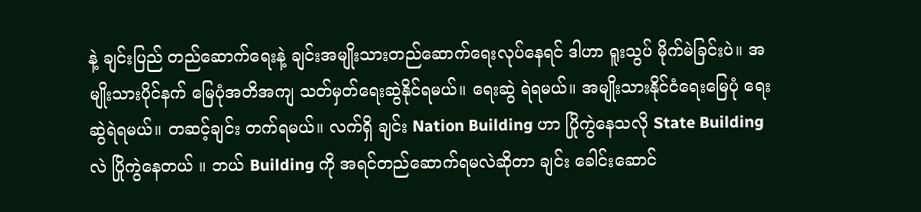နဲ့ ချင်းပြည် တည်ဆောက်ရေးနဲ့ ချင်းအမျိုးသားတည်ဆောက်ရေးလုပ်နေရင် ဒါဟာ ရူးသွပ် မိုက်မဲခြင်းပဲ။ အမျိုးသားပိုင်နက် မြေပုံအတိအကျ သတ်မှတ်ရေးဆွဲနိုင်ရမယ်။ ရေးဆွဲ ရဲရမယ်။ အမျိုးသားနိုင်ငံရေးမြေပုံ ရေးဆွဲရဲရမယ်။ တဆင့်ချင်း တက်ရမယ်။ လက်ရှိ ချင်း Nation Building ဟာ ပြိုကွဲနေသလို State Building လဲ ပြိုကွဲနေတယ် ။ ဘယ် Building ကို အရင်တည်ဆောက်ရမလဲဆိုတာ ချင်း ခေါင်းဆောင်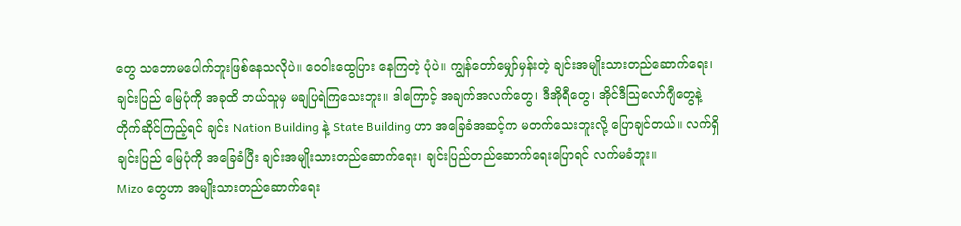တွေ သဘောမပေါက်ဘူးဖြစ်နေသလိုပဲ။ ဝေဝါးထွေပြား နေကြတဲ့ ပုံပဲ။ ကျွန်တော်မျှော်မှန်းတဲ့ ချင်းအမျိုးသားတည်ဆောက်ရေး၊ ချင်းပြည် မြေပုံကို အခုထိ ဘယ်သူမှ မချပြရဲကြသေးဘူး။ ဒါကြောင့် အချက်အလက်တွေ၊ ဒီအိုရီတွေ၊ အိုင်ဒီသြလော်ဂျီတွေနဲ့ တိုက်ဆိုင်ကြည့်ရင် ချင်း Nation Building နဲ့ State Building ဟာ အခြေခံအဆင့်က မတက်သေးဘူးလို့ ပြောချင်တယ်။ လက်ရှိ ချင်းပြည် မြေပုံကို အခြေခံပြီး ချင်းအမျိုးသားတည်ဆောက်ရေး၊ ချင်းပြည်တည်ဆောက်ရေးပြောရင် လက်မခံဘူး။
Mizo တွေဟာ အမျိုးသားတည်ဆောက်ရေး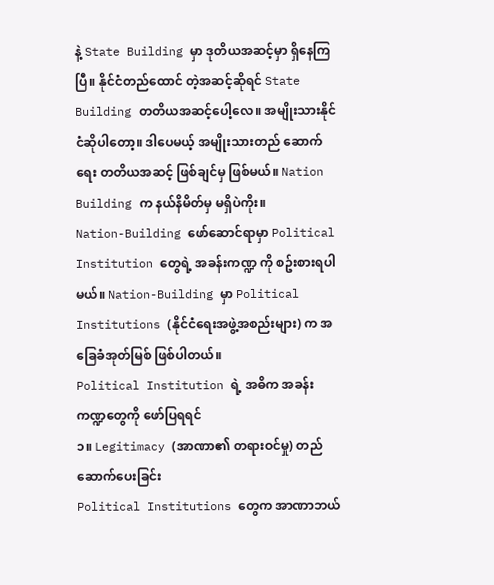နဲ့ State Building မှာ ဒုတိယအဆင့်မှာ ရှိနေကြပြီ။ နိုင်ငံတည်ထောင် တဲ့အဆင့်ဆိုရင် State Building တတိယအဆင့်ပေါ့လေ။ အမျိုးသားနိုင်ငံဆိုပါတော့။ ဒါပေမယ့် အမျိုးသားတည် ဆောက်ရေး တတိယအဆင့် ဖြစ်ချင်မှ ဖြစ်မယ်။ Nation Building က နယ်နိမိတ်မှ မရှိပဲကိုး။
Nation-Building ဖော်ဆောင်ရာမှာ Political Institution တွေရဲ့ အခန်းကဏ္ဍ ကို စဥ်းစားရပါမယ်။ Nation-Building မှာ Political Institutions (နိုင်ငံရေးအဖွဲ့အစည်းများ) က အခြေခံအုတ်မြစ် ဖြစ်ပါတယ်။
Political Institution ရဲ့ အဓိက အခန်းကဏ္ဍတွေကို ဖော်ပြရရင်
၁။ Legitimacy (အာဏာ၏ တရားဝင်မှု) တည်ဆောက်ပေးခြင်း
Political Institutions တွေက အာဏာဘယ်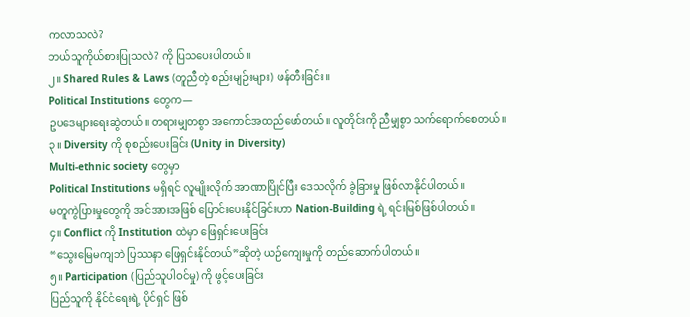ကလာသလဲ?
ဘယ်သူကိုယ်စားပြုသလဲ? ကို ပြသပေးပါတယ်။
၂။ Shared Rules & Laws (တူညီတဲ့ စည်းမျဉ်းများ) ဖန်တီးခြင်း။
Political Institutions တွေက—
ဥပဒေများရေးဆွဲတယ်။ တရားမျှတစွာ အကောင်အထည်ဖော်တယ်။ လူတိုင်းကို ညီမျှစွာ သက်ရောက်စေတယ်။
၃။ Diversity ကို စုစည်းပေးခြင်း (Unity in Diversity)
Multi-ethnic society တွေမှာ
Political Institutions မရှိရင် လူမျိုးလိုက် အာဏာပြိုင်ပြီး ဒေသလိုက် ခွဲခြားမှု ဖြစ်လာနိုင်ပါတယ်။
မတူကွဲပြားမှုတွေကို အင်အားအဖြစ် ပြောင်းပေးနိုင်ခြင်းဟာ Nation-Building ရဲ့ ရင်းမြစ်ဖြစ်ပါတယ်။
၄။ Conflict ကို Institution ထဲမှာ ဖြေရှင်းပေးခြင်း
“သွေးမြေမကျဘဲ ပြဿနာ ဖြေရှင်းနိုင်တယ်”ဆိုတဲ့ ယဉ်ကျေးမှုကို တည်ဆောက်ပါတယ်။
၅။ Participation (ပြည်သူပါဝင်မှု) ကို ဖွင့်ပေးခြင်း
ပြည်သူကို နိုင်ငံရေးရဲ့ ပိုင်ရှင် ဖြစ်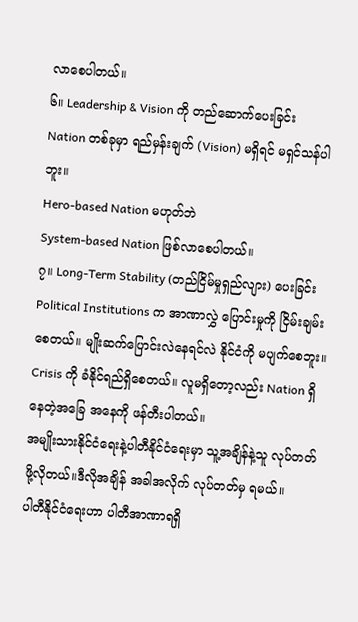လာစေပါတယ်။
၆။ Leadership & Vision ကို တည်ဆောက်ပေးခြင်း
Nation တစ်ခုမှာ ရည်မှန်းချက် (Vision) မရှိရင် မရှင်သန်ပါဘူး။
Hero-based Nation မဟုတ်ဘဲ
System-based Nation ဖြစ်လာစေပါတယ်။
၇။ Long-Term Stability (တည်ငြိမ်မှုရှည်လျား) ပေးခြင်း
Political Institutions က အာဏာလွှဲ ပြောင်းမှုကို ငြိမ်းချမ်းစေတယ်။ မျိုးဆက်ပြောင်းလဲနေရင်လဲ နိုင်ငံကို မပျက်စေဘူး။ Crisis ကို ခံနိုင်ရည်ရှိစေတယ်။ လူမရှိတော့လည်း Nation ရှိနေတဲ့အခြေ အနေကို ဖန်တီးပါတယ်။
အမျိုးသားနိုင်ငံရေးနဲ့ပါတီနိုင်ငံရေးမှာ သူ့အချိန်နဲ့သူ လုပ်တတ်ဖို့လိုတယ်။ဒီလိုအချိန် အခါအလိုက် လုပ်တတ်မှ ရမယ်။
ပါတီနိုင်ငံရေးဟာ ပါတီအာဏာရရှိ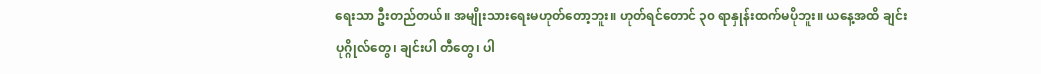ရေးသာ ဦးတည်တယ်။ အမျိုးသားရေးမဟုတ်တော့ဘူး။ ဟုတ်ရင်တောင် ၃၀ ရာနှုန်းထက်မပိုဘူး။ ယနေ့အထိ ချင်းပုဂ္ဂိုလ်တွေ၊ ချင်းပါ တီတွေ၊ ပါ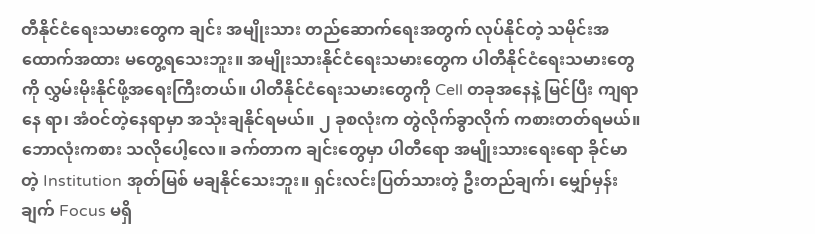တီနိုင်ငံရေးသမားတွေက ချင်း အမျိုးသား တည်ဆောက်ရေးအတွက် လုပ်နိုင်တဲ့ သမိုင်းအထောက်အထား မတွေ့ရသေးဘူး။ အမျိုးသားနိုင်ငံရေးသမားတွေက ပါတီနိုင်ငံရေးသမားတွေကို လွှမ်းမိုးနိုင်ဖို့အရေးကြီးတယ်။ ပါတီနိုင်ငံရေးသမားတွေကို Cell တခုအနေနဲ့ မြင်ပြီး ကျရာနေ ရာ၊ အံဝင်တဲ့နေရာမှာ အသုံးချနိုင်ရမယ်။ ၂ ခုစလုံးက တွဲလိုက်ခွာလိုက် ကစားတတ်ရမယ်။ ဘောလုံးကစား သလိုပေါ့လေ။ ခက်တာက ချင်းတွေမှာ ပါတီရော အမျိုးသားရေးရော ခိုင်မာတဲ့ Institution အုတ်မြစ် မချနိုင်သေးဘူး။ ရှင်းလင်းပြတ်သားတဲ့ ဦးတည်ချက်၊ မျှော်မှန်းချက် Focus မရှိ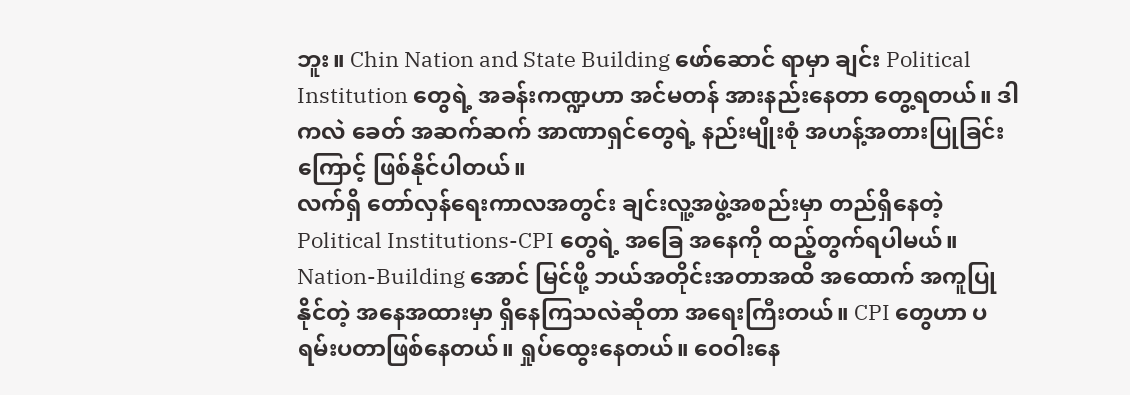ဘူး။ Chin Nation and State Building ဖော်ဆောင် ရာမှာ ချင်း Political Institution တွေရဲ့ အခန်းကဏ္ဍဟာ အင်မတန် အားနည်းနေတာ တွေ့ရတယ်။ ဒါကလဲ ခေတ် အဆက်ဆက် အာဏာရှင်တွေရဲ့ နည်းမျိုးစုံ အဟန့်အတားပြုခြင်းကြောင့် ဖြစ်နိုင်ပါတယ်။
လက်ရှိ တော်လှန်ရေးကာလအတွင်း ချင်းလူ့အဖွဲ့အစည်းမှာ တည်ရှိနေတဲ့ Political Institutions-CPI တွေရဲ့ အခြေ အနေကို ထည့်တွက်ရပါမယ်။ Nation-Building အောင် မြင်ဖို့ ဘယ်အတိုင်းအတာအထိ အထောက် အကူပြုနိုင်တဲ့ အနေအထားမှာ ရှိနေကြသလဲဆိုတာ အရေးကြီးတယ်။ CPI တွေဟာ ပရမ်းပတာဖြစ်နေတယ်။ ရှုပ်ထွေးနေတယ်။ ဝေဝါးနေ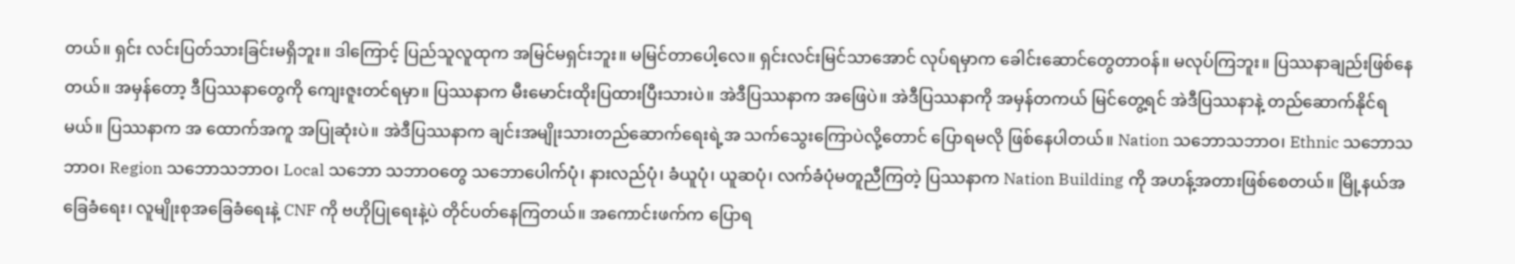တယ်။ ရှင်း လင်းပြတ်သားခြင်းမရှိဘူး။ ဒါကြောင့် ပြည်သူလူထုက အမြင်မရှင်းဘူး။ မမြင်တာပေါ့လေ။ ရှင်းလင်းမြင်သာအောင် လုပ်ရမှာက ခေါင်းဆောင်တွေတာဝန်။ မလုပ်ကြဘူး။ ပြဿနာချည်းဖြစ်နေတယ်။ အမှန်တော့ ဒီပြဿနာတွေကို ကျေးဇူးတင်ရမှာ။ ပြဿနာက မီးမောင်းထိုးပြထားပြီးသားပဲ။ အဲဒီပြဿနာက အဖြေပဲ။ အဲဒီပြဿနာကို အမှန်တကယ် မြင်တွေ့ရင် အဲဒီပြဿနာနဲ့ တည်ဆောက်နိုင်ရမယ်။ ပြဿနာက အ ထောက်အကူ အပြုဆုံးပဲ။ အဲဒီပြဿနာက ချင်းအမျိုးသားတည်ဆောက်ရေးရဲ့အ သက်သွေးကြောပဲလို့တောင် ပြောရမလို ဖြစ်နေပါတယ်။ Nation သဘောသဘာဝ၊ Ethnic သဘောသဘာဝ၊ Region သဘောသဘာဝ၊ Local သဘော သဘာဝတွေ သဘောပေါက်ပုံ၊ နားလည်ပုံ၊ ခံယူပုံ၊ ယူဆပုံ၊ လက်ခံပုံမတူညီကြတဲ့ ပြဿနာက Nation Building ကို အဟန့်အတားဖြစ်စေတယ်။ မြို့နယ်အခြေခံရေး၊ လူမျိုးစုအခြေခံရေးနဲ့ CNF ကို ဗဟိုပြုရေးနဲ့ပဲ တိုင်ပတ်နေကြတယ်။ အကောင်းဖက်က ပြောရ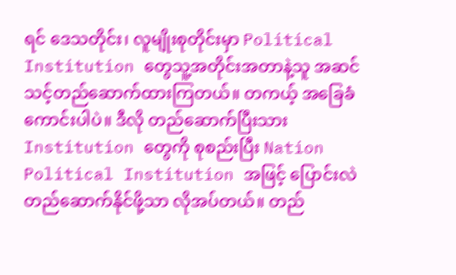ရင် ဒေသတိုင်း၊ လူမျိုးစုတိုင်းမှာ Political Institution တွေသူ့အတိုင်းအတာနဲ့သူ အဆင် သင့်တည်ဆောက်ထားကြတယ်။ တကယ့် အခြေခံကောင်းပါပဲ။ ဒီလို တည်ဆောက်ပြီးသား Institution တွေကို စုစည်းပြီး Nation Political Institution အဖြင့် ပြောင်းလဲ တည်ဆောက်နိုင်ဖို့သာ လိုအပ်တယ်။ တည်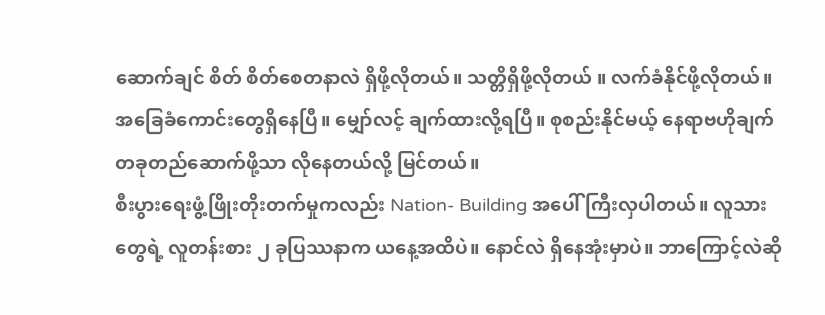ဆောက်ချင် စိတ် စိတ်စေတနာလဲ ရှိဖို့လိုတယ်။ သတ္တိရှိဖို့လိုတယ် ။ လက်ခံနိုင်ဖို့လိုတယ်။ အခြေခံကောင်းတွေရှိနေပြီ။ မျှော်လင့် ချက်ထားလို့ရပြီ။ စုစည်းနိုင်မယ့် နေရာဗဟိုချက်တခုတည်ဆောက်ဖို့သာ လိုနေတယ်လို့ မြင်တယ်။
စီးပွားရေးဖွံ့ဖြိုးတိုးတက်မှုကလည်း Nation- Building အပေါ် ကြီးလှပါတယ်။ လူသားတွေရဲ့ လူတန်းစား ၂ ခုပြဿနာက ယနေ့အထိပဲ။ နောင်လဲ ရှိနေအုံးမှာပဲ။ ဘာကြောင့်လဲဆို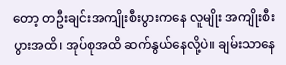တော့ တဦးချင်းအကျိုးစီးပွားကနေ လူမျိုး အကျိုးစီးပွားအထိ၊ အုပ်စုအထိ ဆက်နွယ်နေလို့ပဲ။ ချမ်းသာနေ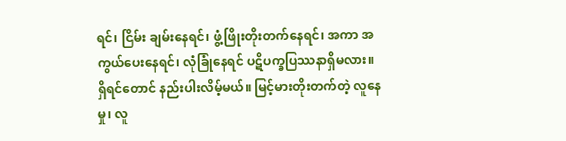ရင်၊ ငြိမ်း ချမ်းနေရင်၊ ဖွံ့ဖြိုးတိုးတက်နေရင်၊ အကာ အကွယ်ပေးနေရင်၊ လုံခြုံနေရင် ပဋိပက္ခပြဿနာရှိမလား။ ရှိရင်တောင် နည်းပါးလိမ့်မယ်။ မြင့်မားတိုးတက်တဲ့ လူနေမှု၊ လူ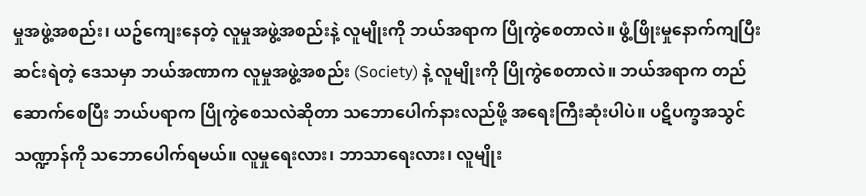မှုအဖွဲ့အစည်း၊ ယဥ်ကျေးနေတဲ့ လူမှုအဖွဲ့အစည်းနဲ့ လူမျိုးကို ဘယ်အရာက ပြိုကွဲစေတာလဲ။ ဖွံ့ဖြိုးမှုနောက်ကျပြီး ဆင်းရဲတဲ့ ဒေသမှာ ဘယ်အဏာက လူမှုအဖွဲ့အစည်း (Society) နဲ့ လူမျိုးကို ပြိုကွဲစေတာလဲ။ ဘယ်အရာက တည် ဆောက်စေပြီး ဘယ်ပရာက ပြိုကွဲစေသလဲဆိုတာ သဘောပေါက်နားလည်ဖို့ အရေးကြီးဆုံးပါပဲ။ ပဋိပက္ခအသွင် သဏ္ဍာန်ကို သဘောပေါက်ရမယ်။ လူမှုရေးလား၊ ဘာသာရေးလား၊ လူမျိုး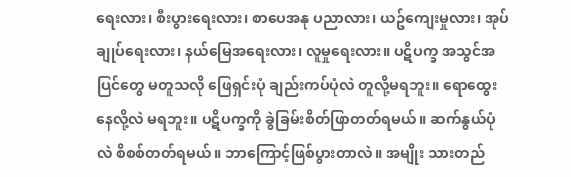ရေးလား၊ စီးပွားရေးလား၊ စာပေအနု ပညာလား၊ ယဥ်ကျေးမှုလား၊ အုပ်ချုပ်ရေးလား၊ နယ်မြေအရေးလား၊ လူမှုရေးလား။ ပဋိပက္ခ အသွင်အပြင်တွေ မတူသလို ဖြေရှင်းပုံ ချည်းကပ်ပုံလဲ တူလို့မရဘူး။ ရောထွေးနေလို့လဲ မရဘူး။ ပဋိပက္ခကို ခွဲခြမ်းစိတ်ဖြာတတ်ရမယ်။ ဆက်နွယ်ပုံလဲ စိစစ်တတ်ရမယ်။ ဘာကြောင့်ဖြစ်ပွားတာလဲ။ အမျိုး သားတည်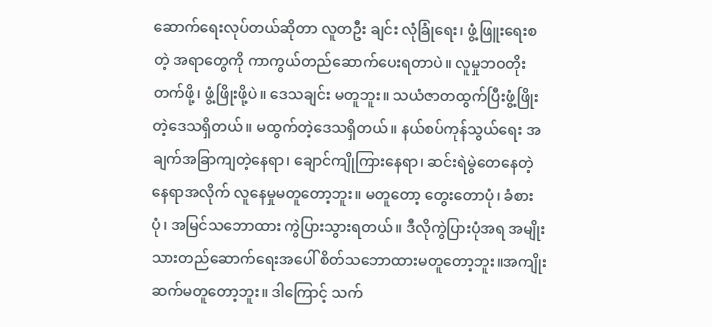ဆောက်ရေးလုပ်တယ်ဆိုတာ လူတဦး ချင်း လုံခြုံရေး၊ ဖွံ့ဖြူးရေးစတဲ့ အရာတွေကို ကာကွယ်တည်ဆောက်ပေးရတာပဲ။ လူမှုဘဝတိုးတက်ဖို့၊ ဖွံ့ဖြိုးဖို့ပဲ။ ဒေသချင်း မတူဘူး။ သယံဇာတထွက်ပြီးဖွံ့ဖြိုးတဲ့ဒေသရှိတယ်။ မထွက်တဲ့ဒေသရှိတယ်။ နယ်စပ်ကုန်သွယ်ရေး အချက်အခြာကျတဲ့နေရာ၊ ချောင်ကျိုကြားနေရာ၊ ဆင်းရဲမွဲတေနေတဲ့နေရာအလိုက် လူနေမှုမတူတော့ဘူး။ မတူတော့ တွေးတောပုံ၊ ခံစားပုံ၊ အမြင်သဘောထား ကွဲပြားသွားရတယ်။ ဒီလိုကွဲပြားပုံအရ အမျိုးသားတည်ဆောက်ရေးအပေါ် စိတ်သဘောထားမတူတော့ဘူး။အကျိုးဆက်မတူတော့ဘူး။ ဒါကြောင့် သက်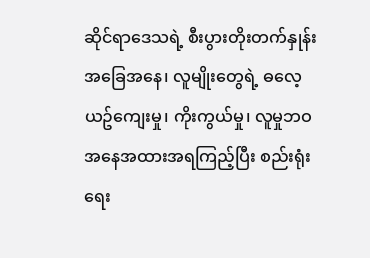ဆိုင်ရာဒေသရဲ့ စီးပွားတိုးတက်နှုန်း အခြေအနေ၊ လူမျိုးတွေရဲ့ ဓလေ့ယဥ်ကျေးမှု၊ ကိုးကွယ်မှု၊ လူမှုဘဝအနေအထားအရကြည့်ပြီး စည်းရုံးရေး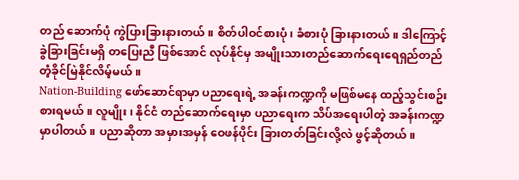တည် ဆောက်ပုံ ကွဲပြားခြားနားတယ်။ စိတ်ပါဝင်စားပုံ၊ ခံစားပုံ ခြားနားတယ်။ ဒါကြောင့် ခွဲခြားခြင်းမရှိ တပြေးညီ ဖြစ်အောင် လုပ်နိုင်မှ အမျိုးသားတည်ဆောက်ရေးရေရှည်တည်တံ့ခိုင်မြဲနိုင်လိမ့်မယ်။
Nation-Building ဖော်ဆောင်ရာမှာ ပညာရေးရဲ့ အခန်းကဏ္ဍကို မဖြစ်မနေ ထည့်သွင်းစဥ်းစားရမယ်။ လူမျိုး၊ နိုင်ငံ တည်ဆောက်ရေးမှာ ပညာရေးက သိပ်အရေးပါတဲ့ အခန်းကဏ္ဍမှာပါတယ်။ ပညာဆိုတာ အမှားအမှန် ဝေဖန်ပိုင်း ခြားတတ်ခြင်းလို့လဲ ဖွင့်ဆိုတယ်။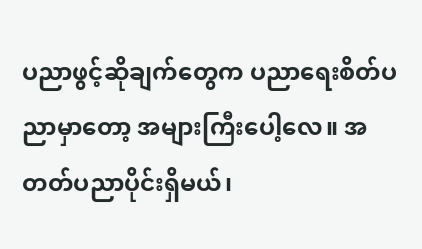ပညာဖွင့်ဆိုချက်တွေက ပညာရေးစိတ်ပညာမှာတော့ အများကြီးပေါ့လေ။ အတတ်ပညာပိုင်းရှိမယ်၊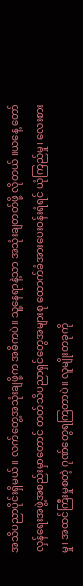အသိပညာပိုင်းရှိမယ်။ လက်တွေ့အသုံးချဖို့က အဓိကပဲ။ သူ့နေရာနဲ့သာ အသုံးချတတ်ဖို့ လိုတယ် ။ယနေ့ တော်လှန်ရေးအဖွဲ့အစည်းမှာတောင် တတ်သိပညာရှင်တွေအများစု ထောက်ခံအားပေးဝန်းရံရင် ယုံကြည်မှု၊ လေးစားမှု၊ အထင်ကြီးမှုစတဲ့ ဂုဏ်တွေရကြတာပဲ။ လူမျိုးတခုကို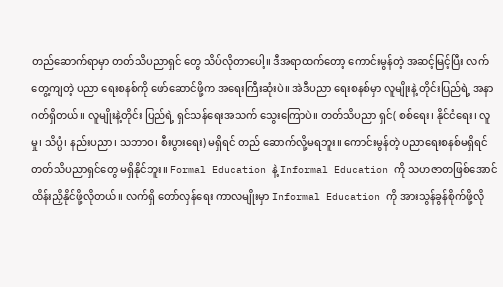တည်ဆောက်ရာမှာ တတ်သိပညာရှင် တွေ သိပ်လိုတာပေါ့။ ဒီအရာထက်တော့ ကောင်းမွန်တဲ့ အဆင့်မြင့်ပြီး လက်တွေ့ကျတဲ့ ပညာ ရေးစနစ်ကို ဖော်ဆောင်ဖို့က အရေးကြီးဆုံးပဲ။ အဲဒီပညာ ရေးစနစ်မှာ လူမျိုးနဲ့ တိုင်းပြည်ရဲ့ အနာဂတ်ရှိတယ်။ လူမျိုးနဲ့တိုင်း ပြည်ရဲ့ ရှင်သန်ရေးအသက် သွေးကြောပဲ။ တတ်သိပညာ ရှင်( စစ်ရေး၊ နိုင်ငံရေး၊ လူမှု၊ သိပ္ပံ၊ နည်းပညာ၊ သဘာဝ၊ စီးပွားရေး) မရှိရင် တည် ဆောက်လို့မရဘူး။ ကောင်းမွန်တဲ့ ပညာရေးစနစ်မရှိရင် တတ်သိပညာရှင်တွေ မရှိနိုင်ဘူး။ Formal Education နဲ့ Informal Education ကို သဟဇာတဖြစ်အောင် ထိန်းညှိနိုင်ဖို့လိုတယ်။ လက်ရှိ တော်လှန်ရေး ကာလမျိုးမှာ Informal Education ကို အားသွန်ခွန်စိုက်ဖို့လို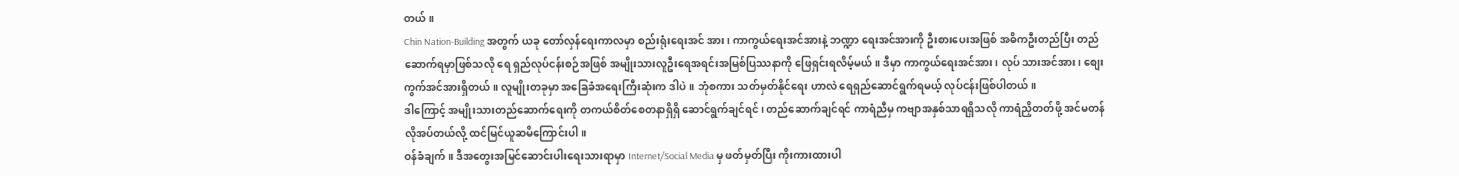တယ်။
Chin Nation-Building အတွက် ယခု တော်လှန်ရေးကာလမှာ စည်းရုံးရေးအင် အား၊ ကာကွယ်ရေးအင်အားနဲ့ ဘဏ္ဍာ ရေးအင်အားကို ဦးစားပေးအဖြစ် အဓိကဦးတည်ပြီး တည်ဆောက်ရမှာဖြစ်သလို ရေ ရှည်လုပ်ငန်းစဉ်အဖြစ် အမျိုးသားလူဦးရေအရင်းအမြစ်ပြဿနာကို ဖြေရှင်းရလိမ့်မယ်။ ဒီမှာ ကာကွယ်ရေးအင်အား၊ လုပ် သားအင်အား၊ စျေးကွက်အင်အားရှိတယ်။ လူမျိုးတခုမှာ အခြေခံအရေးကြီးဆုံးက ဒါပဲ။ ဘုံစကား သတ်မှတ်နိုင်ရေး ဟာလဲ ရေရှည်ဆောင်ရွက်ရမယ့် လုပ်ငန်းဖြစ်ပါတယ်။
ဒါကြောင့် အမျိုးသားတည်ဆောက်ရေးကို တကယ်စိတ်စေတနာရှိရှိ ဆောင်ရွက်ချင်ရင်၊ တည်ဆောက်ချင်ရင် ကာရံညီမှ ကဗျာအနှစ်သာရရှိသလို ကာရံညှိတတ်ဖို့ အင်မတန်လိုအပ်တယ်လို့ ထင်မြင်ယူဆမိကြောင်းပါ။
ဝန်ခံချက်။ ဒီအတွေးအမြင်ဆောင်းပါးရေးသားရာမှာ Internet/Social Media မှ ဖတ်မှတ်ပြီး ကိုးကားထားပါ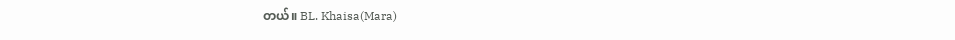တယ်။ BL. Khaisa(Mara)